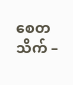စေတသိက် –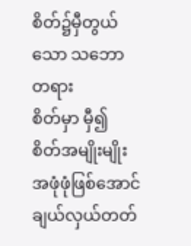စိတ်၌မှီတွယ်သော သဘောတရား
စိတ်မှာ မှီ၍ စိတ်အမျိုးမျိုး အဖုံဖုံဖြစ်အောင် ချယ်လှယ်တတ်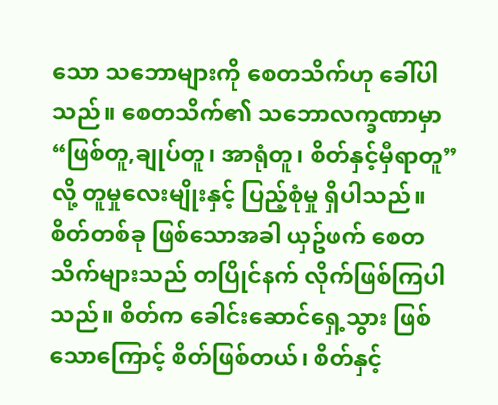သော သဘောများကို စေတသိက်ဟု ခေါ်ပါသည်။ စေတသိက်၏ သဘောလက္ခဏာမှာ “ဖြစ်တူ,ချုပ်တူ၊ အာရုံတူ၊ စိတ်နှင့်မှီရာတူ” လို့ တူမှုလေးမျိုးနှင့် ပြည့်စုံမှု ရှိပါသည်။
စိတ်တစ်ခု ဖြစ်သောအခါ ယှဥ်ဖက် စေတသိက်များသည် တပြိုင်နက် လိုက်ဖြစ်ကြပါသည်။ စိတ်က ခေါင်းဆောင်ရှေ့သွား ဖြစ်သောကြောင့် စိတ်ဖြစ်တယ်၊ စိတ်နှင့်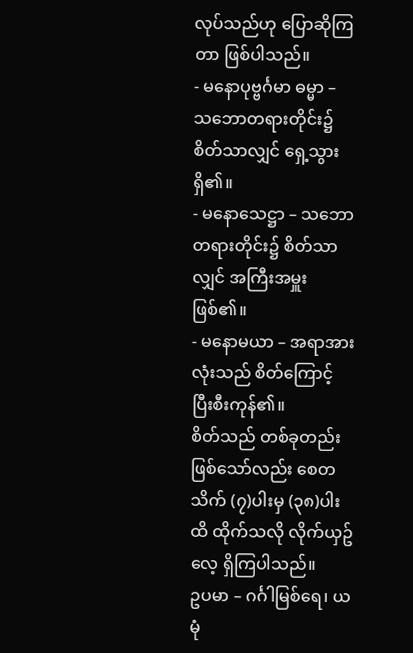လုပ်သည်ဟု ပြောဆိုကြတာ ဖြစ်ပါသည်။
- မနောပုဗ္ဗင်္ဂမာ ဓမ္မာ – သဘောတရားတိုင်း၌ စိတ်သာလျှင် ရှေ့သွားရှိ၏။
- မနောသေဋ္ဌာ – သဘောတရားတိုင်း၌ စိတ်သာလျှင် အကြီးအမှူးဖြစ်၏။
- မနောမယာ – အရာအားလုံးသည် စိတ်ကြောင့် ပြီးစီးကုန်၏။
စိတ်သည် တစ်ခုတည်း ဖြစ်သော်လည်း စေတသိက် (၇)ပါးမှ (၃၈)ပါးထိ ထိုက်သလို လိုက်ယှဥ်လေ့ ရှိကြပါသည်။
ဥပမာ – ဂင်္ဂါမြစ်ရေ၊ ယမုံ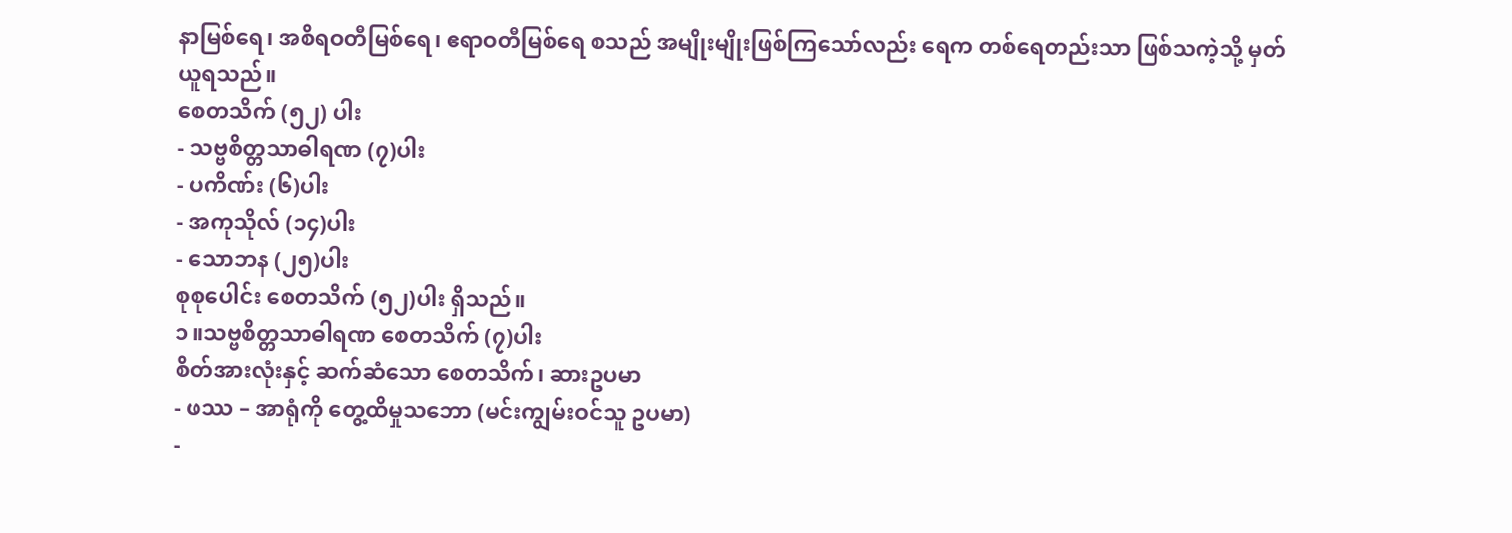နာမြစ်ရေ၊ အစိရဝတီမြစ်ရေ၊ ဧရာဝတီမြစ်ရေ စသည် အမျိုးမျိုးဖြစ်ကြသော်လည်း ရေက တစ်ရေတည်းသာ ဖြစ်သကဲ့သို့ မှတ်ယူရသည်။
စေတသိက် (၅၂) ပါး
- သဗ္ဗစိတ္တသာဓါရဏ (၇)ပါး
- ပကိဏ်း (၆)ပါး
- အကုသိုလ် (၁၄)ပါး
- သောဘန (၂၅)ပါး
စုစုပေါင်း စေတသိက် (၅၂)ပါး ရှိသည်။
၁။သဗ္ဗစိတ္တသာဓါရဏ စေတသိက် (၇)ပါး
စိတ်အားလုံးနှင့် ဆက်ဆံသော စေတသိက်၊ ဆားဥပမာ
- ဖဿ – အာရုံကို တွေ့ထိမှုသဘော (မင်းကျွမ်းဝင်သူ ဥပမာ)
-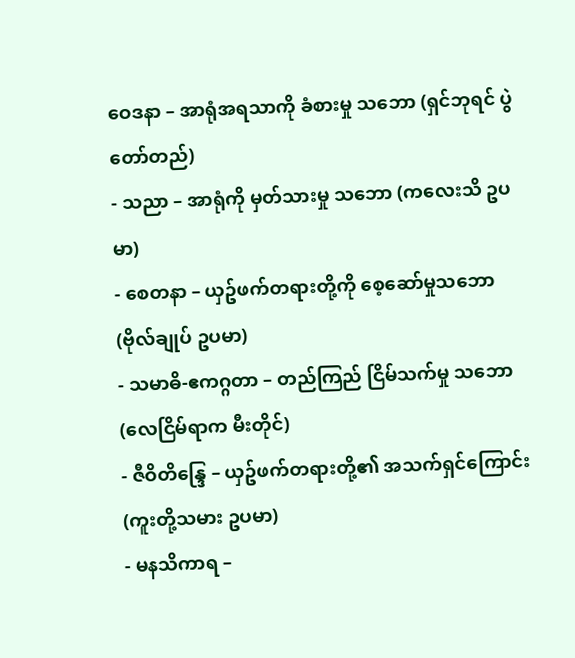ဝေဒနာ – အာရုံအရသာကို ခံစားမှု သဘော (ရှင်ဘုရင် ပွဲတော်တည်)
- သညာ – အာရုံကို မှတ်သားမှု သဘော (ကလေးသိ ဥပမာ)
- စေတနာ – ယှဥ်ဖက်တရားတို့ကို စေ့ဆော်မှုသဘော (ဗိုလ်ချုပ် ဥပမာ)
- သမာဓိ-ဧကဂ္ဂတာ – တည်ကြည် ငြိမ်သက်မှု သဘော (လေငြိမ်ရာက မီးတိုင်)
- ဇီဝိတိန္ဒြေ – ယှဥ်ဖက်တရားတို့၏ အသက်ရှင်ကြောင်း (ကူးတို့သမား ဥပမာ)
- မနသိကာရ –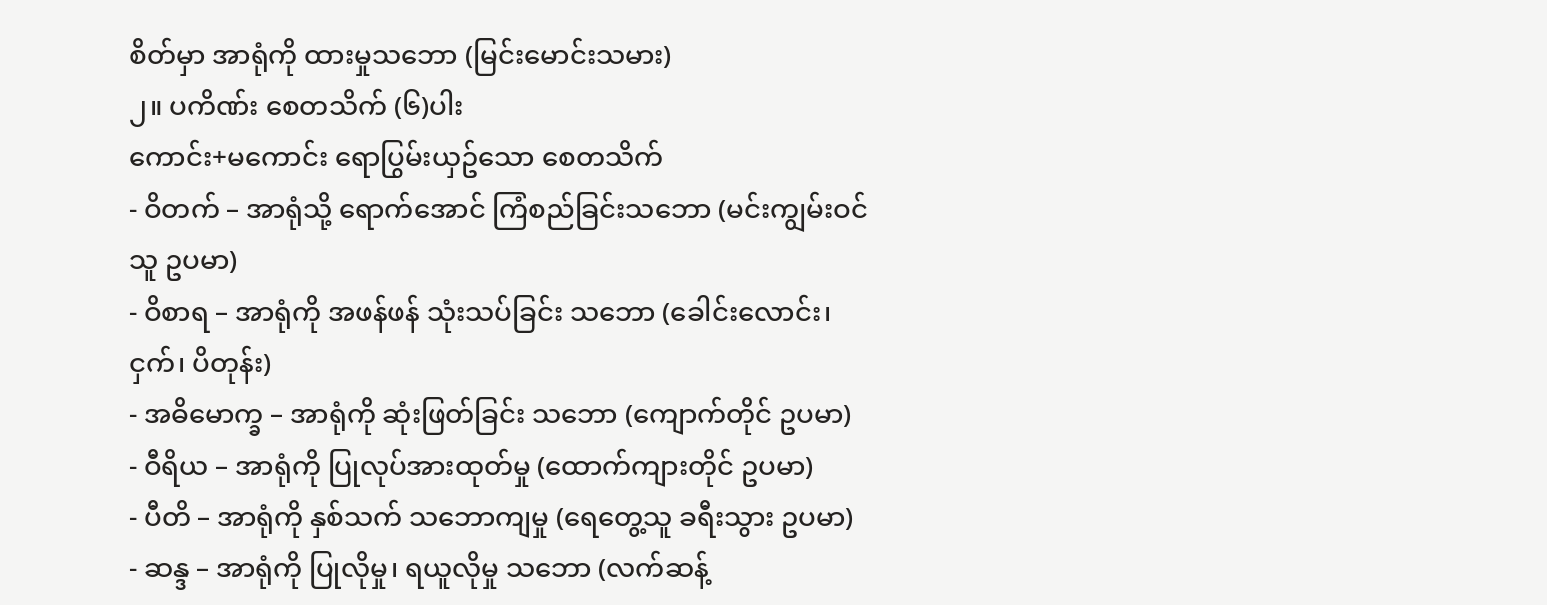စိတ်မှာ အာရုံကို ထားမှုသဘော (မြင်းမောင်းသမား)
၂။ ပကိဏ်း စေတသိက် (၆)ပါး
ကောင်း+မကောင်း ရောပြွမ်းယှဥ်သော စေတသိက်
- ဝိတက် – အာရုံသို့ ရောက်အောင် ကြံစည်ခြင်းသဘော (မင်းကျွမ်းဝင်သူ ဥပမာ)
- ဝိစာရ – အာရုံကို အဖန်ဖန် သုံးသပ်ခြင်း သဘော (ခေါင်းလောင်း၊ငှက်၊ ပိတုန်း)
- အဓိမောက္ခ – အာရုံကို ဆုံးဖြတ်ခြင်း သဘော (ကျောက်တိုင် ဥပမာ)
- ဝီရိယ – အာရုံကို ပြုလုပ်အားထုတ်မှု (ထောက်ကျားတိုင် ဥပမာ)
- ပီတိ – အာရုံကို နှစ်သက် သဘောကျမှု (ရေတွေ့သူ ခရီးသွား ဥပမာ)
- ဆန္ဒ – အာရုံကို ပြုလိုမှု၊ ရယူလိုမှု သဘော (လက်ဆန့်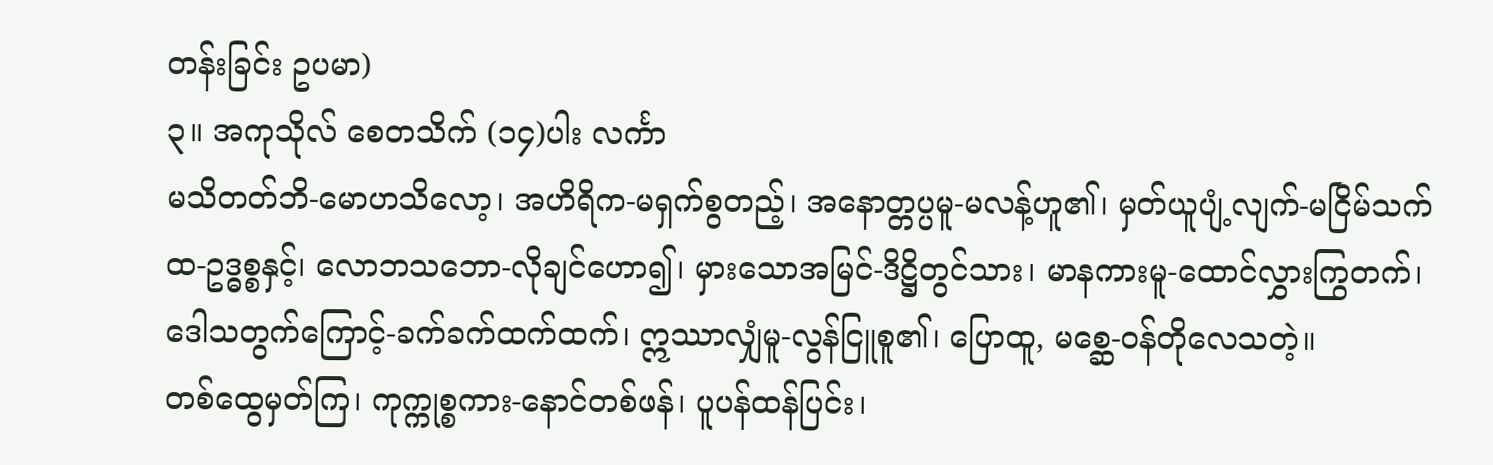တန်းခြင်း ဥပမာ)
၃။ အကုသိုလ် စေတသိက် (၁၄)ပါး လင်္ကာ
မသိတတ်ဘိ-မောဟသိလော့၊ အဟိရိက-မရှက်စွတည့်၊ အနောတ္တပ္ပမူ-မလန့်ဟူ၏၊ မှတ်ယူပျံ့လျက်-မငြိမ်သက်ထ-ဥဒ္ဓစ္စနှင့်၊ လောဘသဘော-လိုချင်ဟော၍၊ မှားသောအမြင်-ဒိဋ္ဌိတွင်သား၊ မာနကားမူ-ထောင်လွှားကြွတက်၊ ဒေါသတွက်ကြောင့်-ခက်ခက်ထက်ထက်၊ ဣဿာလျှံမူ-လွန်ငြူစူ၏၊ ပြောထူ, မစ္ဆေ-ဝန်တိုလေသတဲ့။
တစ်ထွေမှတ်ကြ၊ ကုက္ကုစ္စကား-နောင်တစ်ဖန်၊ ပူပန်ထန်ပြင်း၊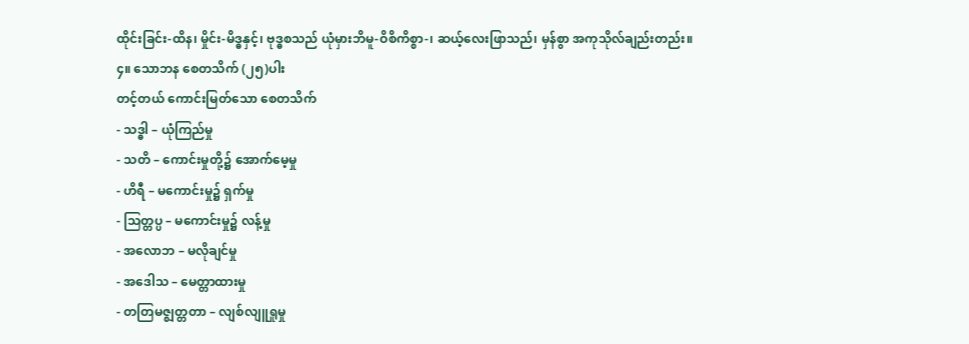ထိုင်းခြင်း-ထိန၊ မှိုင်း-မိဒ္ဓနှင့်၊ ဗုဒ္ဓစသည် ယုံမှားဘိမူ-ဝိစိကိစ္စာ-၊ ဆယ့်လေးဖြာသည်၊ မှန်စွာ အကုသိုလ်ချည်းတည်း။
၄။ သောဘန စေတသိက် (၂၅)ပါး
တင့်တယ် ကောင်းမြတ်သော စေတသိက်
- သဒ္ဓါ – ယုံကြည်မှု
- သတိ – ကောင်းမှုတို့၌ အောက်မေ့မှု
- ဟိရီ – မကောင်းမှု၌ ရှက်မှု
- သြတ္တပ္ပ – မကောင်းမှု၌ လန့်မှု
- အလောဘ – မလိုချင်မှု
- အဒေါသ – မေတ္တာထားမှု
- တတြမဇ္ဈတ္တတာ – လျစ်လျူရှုမှု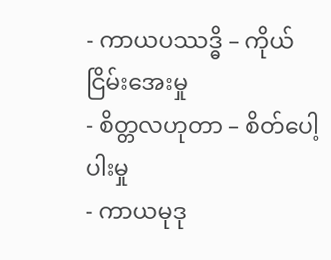- ကာယပဿဒ္ဓိ – ကိုယ်ငြိမ်းအေးမှု
- စိတ္တလဟုတာ – စိတ်ပေါ့ပါးမှု
- ကာယမုဒု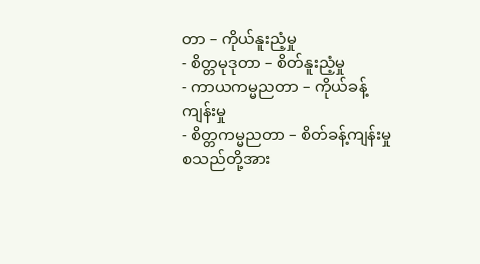တာ – ကိုယ်နူးညံ့မှု
- စိတ္တမုဒုတာ – စိတ်နူးညံ့မှု
- ကာယကမ္မညတာ – ကိုယ်ခန့်ကျန်းမှု
- စိတ္တကမ္မညတာ – စိတ်ခန့်ကျန်းမှု
စသည်တို့အား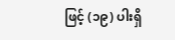ဖြင့် (၁၉) ပါးရှိ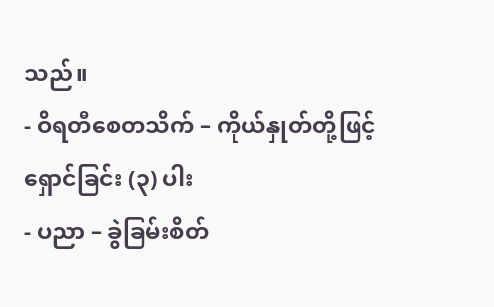သည်။
- ဝိရတီစေတသိက် – ကိုယ်နှုတ်တို့ဖြင့် ရှောင်ခြင်း (၃) ပါး
- ပညာ – ခွဲခြမ်းစိတ်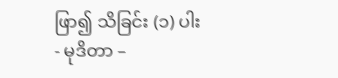ဖြာ၍ သိခြင်း (၁) ပါး
- မုဒိတာ –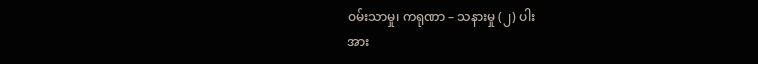ဝမ်းသာမှု၊ ကရုဏာ – သနားမှု (၂) ပါး
အား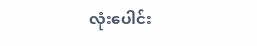လုံးပေါင်း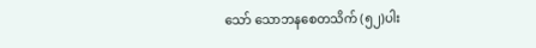သော် သောဘနစေတသိက် (၅၂)ပါး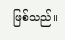ဖြစ်သည်။